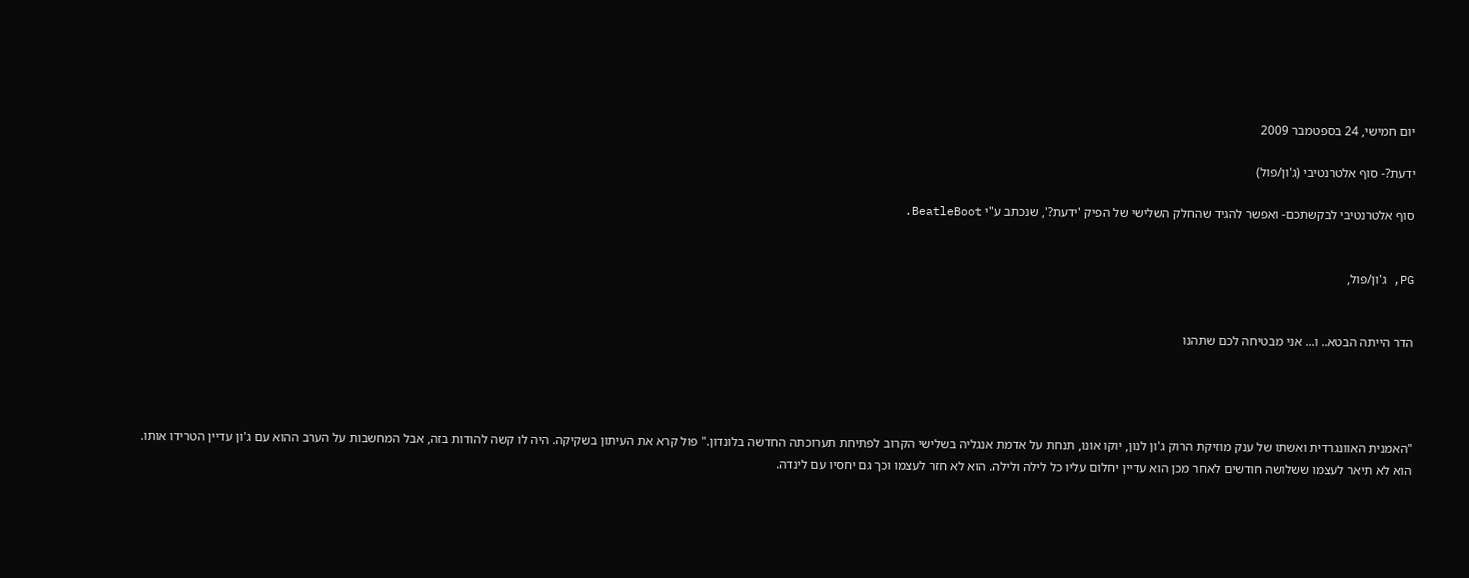יום חמישי, 24 בספטמבר 2009

ידעת?- סוף אלטרנטיבי (ג'ון/פול)

סוף אלטרנטיבי לבקשתכם- ואפשר להגיד שהחלק השלישי של הפיק 'ידעת?', שנכתב ע"י BeatleBoot.


PG, ג'ון/פול,


הדר הייתה הבטא.. ו... אני מבטיחה לכם שתהנו




"האמנית האוונגרדית ואשתו של ענק מוזיקת הרוק ג'ון לנון, יוקו אונו, תנחת על אדמת אנגליה בשלישי הקרוב לפתיחת תערוכתה החדשה בלונדון." פול קרא את העיתון בשקיקה. היה לו קשה להודות בזה, אבל המחשבות על הערב ההוא עם ג'ון עדיין הטרידו אותו. הוא לא תיאר לעצמו ששלושה חודשים לאחר מכן הוא עדיין יחלום עליו כל לילה ולילה. הוא לא חזר לעצמו וכך גם יחסיו עם לינדה.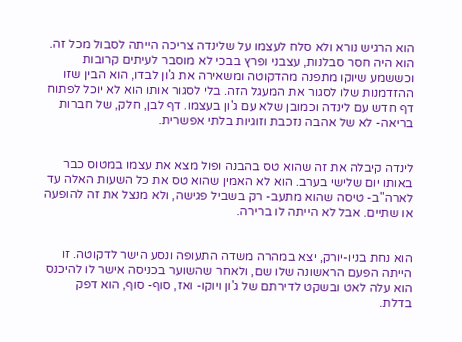הוא הרגיש נורא ולא סלח לעצמו על שלינדה צריכה הייתה לסבול מכל זה. הוא היה חסר סבלנות, עצבני ופרץ בבכי לא מוסבר לעיתים קרובות וכששמע שיוקו מתפנה מהדקוטה ומשאירה את ג'ון לבדו, הוא הבין שזו ההזדמנות שלו לסגור את המעגל הזה. בלי לסגור אותו הוא לא יוכל לפתוח דף חדש עם לינדה וכמובן שלא עם ג'ון בעצמו. דף לבן, חלק, של חברות בריאה- לא של אהבה נזכבת וזוגיות בלתי אפשרית.


לינדה קיבלה את זה שהוא טס בהבנה ופול מצא את עצמו במטוס כבר באותו יום שלישי בערב. הוא לא האמין שהוא טס את כל השעות האלה עד לארה"ב- טיסה שהוא מתעב- רק בשביל פגישה, ולא מנצל את זה להופעה או שתיים. אבל לא הייתה לו ברירה.


הוא נחת בניו-יורק, יצא במהרה משדה התעופה ונסע הישר לדקוטה. זו הייתה הפעם הראשונה שלו שם, ולאחר שהשוער בכניסה אישר לו להיכנס הוא עלה לאט ובשקט לדירתם של ג'ון ויוקו- ואז, סוף- סוף, הוא דפק בדלת.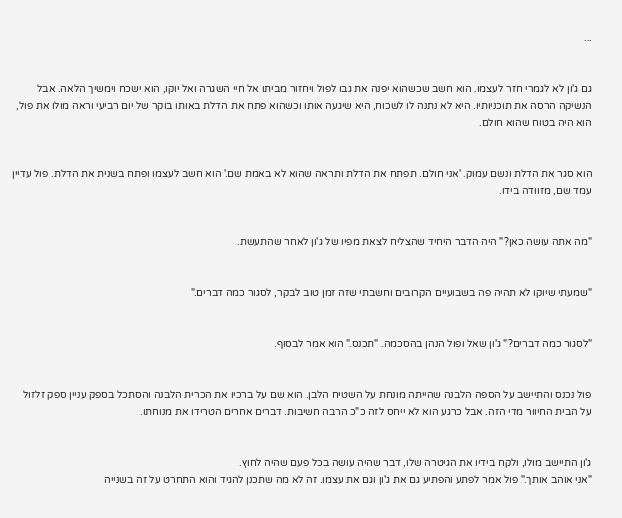...


גם ג'ון לא לגמרי חזר לעצמו. הוא חשב שכשהוא יפנה את גבו לפול ויחזור מביתו אל חיי השגרה ואל יוקו, הוא ישכח וימשיך הלאה. אבל הנשיקה הרסה את תוכניותיו. היא לא נתנה לו לשכוח, היא שיגעה אותו וכשהוא פתח את הדלת באותו בוקר של יום רביעי וראה מולו את פול, הוא היה בטוח שהוא חולם.


הוא סגר את הדלת ונשם עמוק. 'אני חולם. תפתח את הדלת ותראה שהוא לא באמת שם.' הוא חשב לעצמו ופתח בשנית את הדלת. פול עדיין עמד שם, מזוודה בידו.


"מה אתה עושה כאן?" היה הדבר היחיד שהצליח לצאת מפיו של ג'ון לאחר שהתעשת.


"שמעתי שיוקו לא תהיה פה בשבועיים הקרובים וחשבתי שזה זמן טוב לבקר, לסגור כמה דברים."


"לסגור כמה דברים?" ג'ון שאל ופול הנהן בהסכמה. "תכנס." הוא אמר לבסוף.


פול נכנס והתיישב על הספה הלבנה שהייתה מונחת על השטיח הלבן. הוא שם על ברכיו את הכרית הלבנה והסתכל בספק עניין ספק זלזול על הבית החיוור מדי הזה. אבל כרגע הוא לא ייחס לזה כ"כ הרבה חשיבות. דברים אחרים הטרידו את מנוחתו.


ג'ון התיישב מולו, ולקח בידיו את הגיטרה שלו, דבר שהיה עושה בכל פעם שהיה לחוץ.
"אני אוהב אותך." פול אמר לפתע והפתיע גם את ג'ון וגם את עצמו. זה לא מה שתכנן להגיד והוא התחרט על זה בשנייה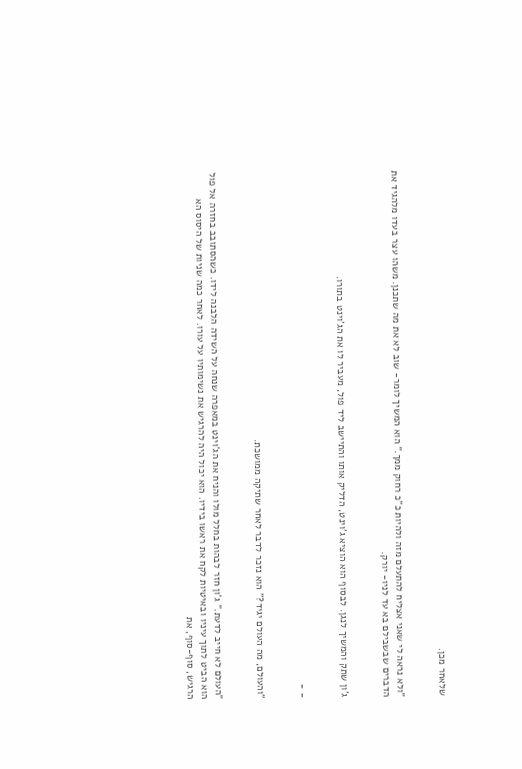שלאחר מכן.


"ולא נראה לי שאני אצליח להתעלם מזה ולהיות כ"כ רחוק ממך." הוא המשיך לומר- שוב לא את מה שתכנן. משהו עצר בעדו מלהגיד את הדברים שבשבילם בא עד לניו- יורק.


ג'ון שתק והמשיך לנגן. לבסוף הוא הוציא ג'וינט, הדליק אותו והתיישב ליד פול, מעביר לו את הג'וינט בתורו.


- -


"והעולם, מה העולם יגיד?" הוא נזכר לדבר לאחר שתיקה ממושכת.


"העולם לא חייב לדעת." ג'ון חזר לבהות בחלל מולו והניח את הג'וינט במאפרה שנחה על השידה הלבנה לידו. כשהסתובב בחזרה אל פול הוא הביט לתוך עיניו ובאיטיות לקח את ראשו בידיו. הוא יכול היה להרגיש את נשימותיו על עורו. לאחר כמה שניות של היסוס הא הרגיש, סוף-סוף, את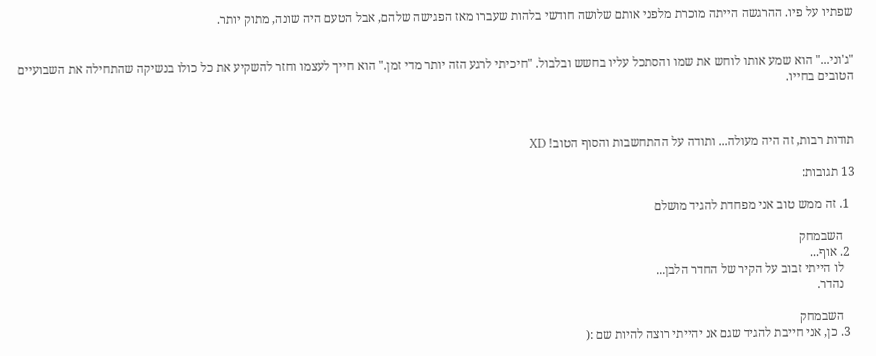שפתיו על פיו. ההרגשה הייתה מוכרת מלפני אותם שלושה חודשי בלהות שעברו מאז הפגישה שלהם, אבל הטעם היה שונה, מתוק יותר.


"ג'וני..." הוא שמע אותו לוחש את שמו והסתכל עליו בחשש ובלבול. "חיכיתי לרגע הזה יותר מדי זמן." הוא חייך לעצמו וחזר להשקיע את כל כולו בנשיקה שהתחילה את השבועיים הטובים בחייו.



תודות רבות, זה היה מעולה... ותודה על ההתחשבות והסוף הטוב! XD

13 תגובות:

  1. זה ממש טוב אני מפחדת להגיד מושלם

    השבמחק
  2. אוף...
    לו הייתי זבוב על הקיר של החדר הלבן...
    נהדר.

    השבמחק
  3. כן, אני חייבת להגיד שגם אנ יהייתי רוצה להיות שם :(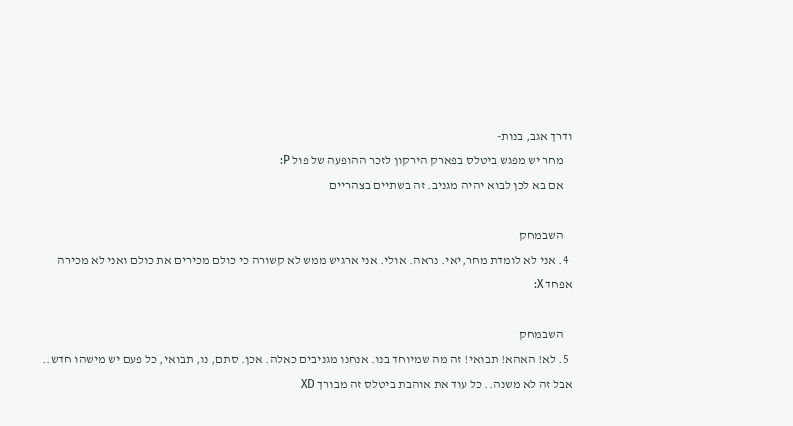ודרך אגב, בנות-
    מחר יש מפגש ביטלס בפארק הירקון לזכר ההופעה של פול P:
    אם בא לכן לבוא יהיה מגניב. זה בשתיים בצהריים

    השבמחק
  4. אני לא לומדת מחר,יאי. נראה. אולי. אני ארגיש ממש לא קשורה כי כולם מכירים את כולם ואני לא מכירה אפחד X:

    השבמחק
  5. לא! האהא! תבואי! זה מה שמיוחד בנו. אנחנו מגניבים כאלה. אכן. סתם, נו, תבואי, כל פעם יש מישהו חדש.. אבל זה לא משנה.. כל עוד את אוהבת ביטלס זה מבורך XD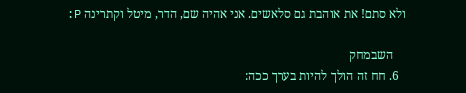ולא סתם! את אוהבת גם סלאשים. אני אהיה שם, הדר, מיטל וקתרינה P:

    השבמחק
  6. חח זה הולך להיות בערך ככה: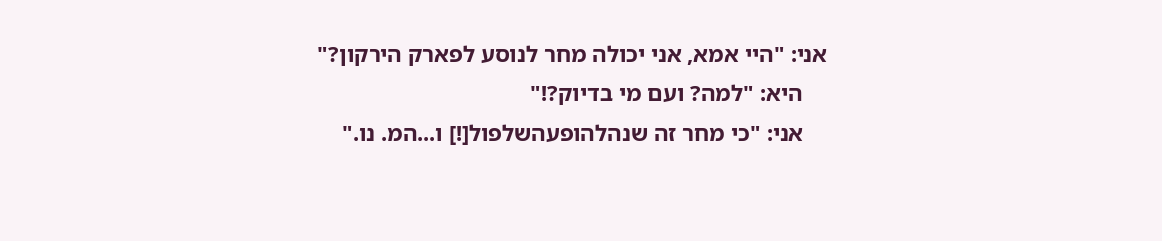אני: "היי אמא, אני יכולה מחר לנוסע לפארק הירקון?"
    היא: "למה? ועם מי בדיוק?!"
    אני: "כי מחר זה שנהלהופעהשלפול[!] ו...המ. נו."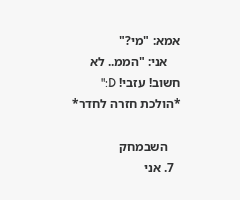אמא: "מי?"
    אני: "הממ.. לא חשוב! עזבי! D:" *הולכת חזרה לחדר*

    השבמחק
  7. אני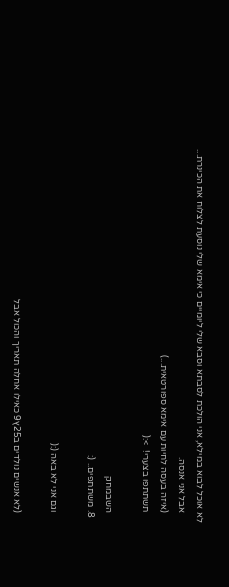לא אוכל לבוא במילא, אני הולכת לסבתא וסבא שלי ליומיים כי אימא שלי נוסעת לצלוח את הכינרת...
    אבל אני אנסה.
    (איזה בעסה לחיות עם אימא ספורטאית...)
    תשתתפו בצערי!  >:(

    השבמחק
  8. משתתפים.. (:

    וגם אני לא באה (:(

    (לא אנשים נולדים ב25ץ9 כאילו אחלה תאריך והכול אבל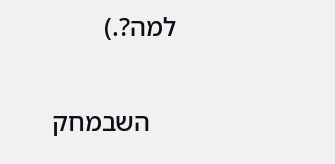למה?.)

    השבמחק